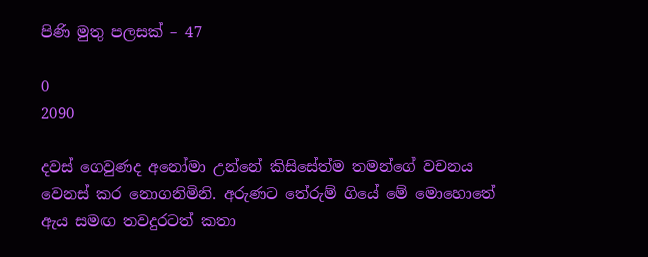පිණි මුතු පලසක් – 47

0
2090

දවස් ගෙවුණද අනෝමා උන්නේ කිසිසේත්ම තමන්ගේ වචනය වෙනස් කර නොගනිමිනි. අරුණට තේරුම් ගියේ මේ මොහොතේ ඇය සමඟ තවදුරටත් කතා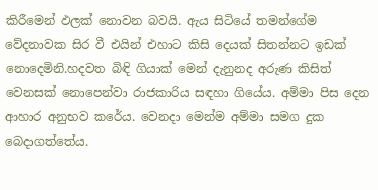කිරීමෙන් ඵලක් නොවන බවයි. ඇය සිටියේ තමන්ගේම වේදනාවක සිර වී එයින් එහාට කිසි දෙයක් සිතන්නට ඉඩක් නොදෙමිනි.හදවත බිඳි ගියාක් මෙන් දැනුනද අරුණ කිසිත් වෙනසක් නොපෙන්වා රාජකාරිය සඳහා ගියේය. අම්මා පිස දෙන ආහාර අනුභව කරේය. වෙනදා මෙන්ම අම්මා සමග දුක බෙදාගත්තේය.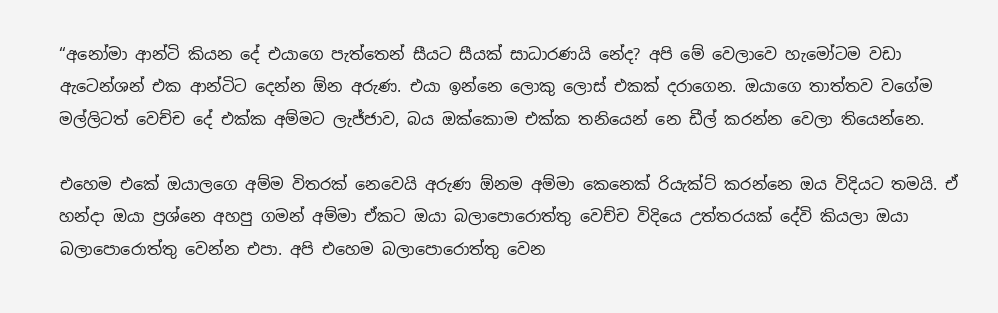“අනෝමා ආන්ටි කියන දේ එයාගෙ පැත්තෙන් සීයට සීයක් සාධාරණයි නේද? අපි මේ වෙලාවෙ හැමෝටම වඩා ඇටෙන්ශන් එක ආන්ටිට දෙන්න ඕන අරුණ. එයා ඉන්නෙ ලොකු ලොස් එකක් දරාගෙන. ඔයාගෙ තාත්තව වගේම මල්ලිටත් වෙච්ච දේ එක්ක අම්මට ලැජ්ජාව, බය ඔක්කොම එක්ක තනියෙන් නෙ ඩීල් කරන්න වෙලා තියෙන්නෙ.

එහෙම එකේ ඔයාලගෙ අම්ම විතරක් නෙවෙයි අරුණ ඕනම අම්මා කෙනෙක් රියැක්ට් කරන්නෙ ඔය විදියට තමයි. ඒ හන්දා ඔයා ප්‍රශ්නෙ අහපු ගමන් අම්මා ඒකට ඔයා බලාපොරොත්තු වෙච්ච විදියෙ උත්තරයක් දේවි කියලා ඔයා බලාපොරොත්තු වෙන්න එපා. අපි එහෙම බලාපොරොත්තු වෙන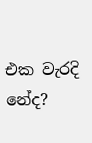එක වැරදි නේද?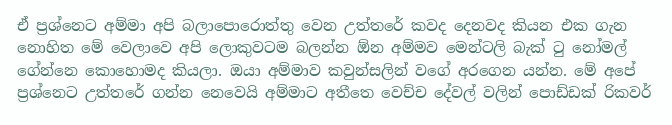ඒ ප්‍රශ්නෙට අම්මා අපි බලාපොරොත්තු වෙන උත්තරේ කවද දෙනවද කියන එක ගැන නොහිත මේ වෙලාවෙ අපි ලොකුවටම බලන්න ඕන අම්මව මෙන්ටලි බැක් ටු නෝමල් ගේන්නෙ කොහොමද කියලා. ඔයා අම්මාව කවුන්සලින් වගේ අරගෙන යන්න. මේ අපේ ප්‍රශ්නෙට උත්තරේ ගන්න නෙවෙයි අම්මාට අතීතෙ වෙච්ච දේවල් වලින් පොඩ්ඩක් රිකවර්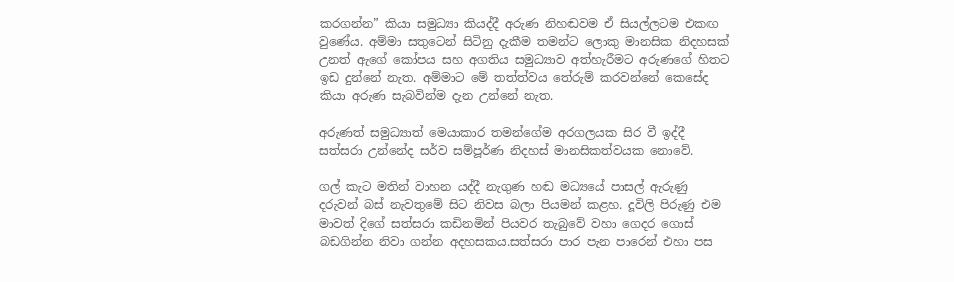කරගන්න” කියා සමුධ්‍යා කියද්දී අරුණ නිහඬවම ඒ සියල්ලටම එකඟ වුණේය. අම්මා සතුටෙන් සිටිනු දැකීම තමන්ට ලොකු මානසික නිදහසක් උනත් ඇගේ කෝපය සහ අගතිය සමුධ්‍යාව අත්හැරීමට අරුණගේ හිතට ඉඩ දුන්නේ නැත. අම්මාට මේ තත්ත්වය තේරුම් කරවන්නේ කෙසේද කියා අරුණ සැබවින්ම දැන උන්නේ නැත.

අරුණත් සමුධ්‍යාත් මෙයාකාර තමන්ගේම අරගලයක සිර වී ඉද්දී සත්සරා උන්නේද සර්ව සම්පූර්ණ නිදහස් මානසිකත්වයක නොවේ.

ගල් කැට මතින් වාහන යද්දී නැගුණ හඬ මධ්‍යයේ පාසල් ඇරුණු දරුවන් බස් නැවතුමේ සිට නිවස බලා පියමන් කළහ. දූවිලි පිරුණු එම මාවත් දිගේ සත්සරා කඩිනමින් පියවර තැබුවේ වහා ගෙදර ගොස් බඩගින්න නිවා ගන්න අදහසකය.සත්සරා පාර පැන පාරෙන් එහා පස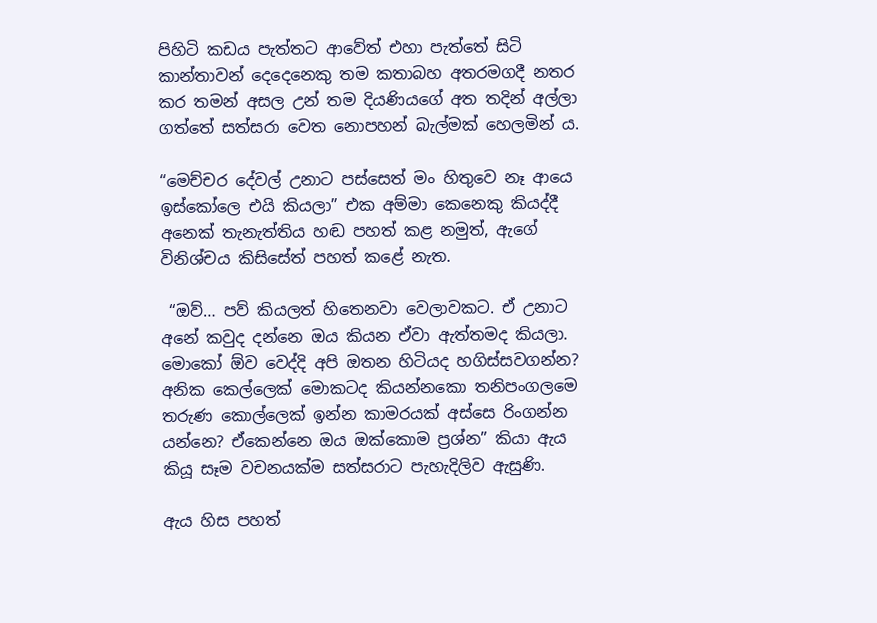පිහිටි කඩය පැත්තට ආවේත් එහා පැත්තේ සිටි කාන්තාවන් දෙදෙනෙකු තම කතාබහ අතරමගදී නතර කර තමන් අසල උන් තම දියණියගේ අත තදින් අල්ලා ගත්තේ සත්සරා වෙත නොපහන් බැල්මක් හෙලමින් ය.

“මෙච්චර දේවල් උනාට පස්සෙත් මං හිතුවෙ නෑ ආයෙ ඉස්කෝලෙ එයි කියලා” එක අම්මා කෙනෙකු කියද්දී අනෙක් තැනැත්තිය හඬ පහත් කළ නමුත්, ඇගේ විනිශ්චය කිසිසේත් පහත් කළේ නැත.

 “ඔව්… පව් කියලත් හිතෙනවා වෙලාවකට. ඒ උනාට අනේ කවුද දන්නෙ ඔය කියන ඒවා ඇත්තමද කියලා. මොකෝ ඕව වෙද්දි අපි ඔතන හිටියද හගිස්සවගන්න? අනික කෙල්ලෙක් මොකටද කියන්නකො තනිපංගලමෙ තරුණ කොල්ලෙක් ඉන්න කාමරයක් අස්සෙ රිංගන්න යන්නෙ? ඒකෙන්නෙ ඔය ඔක්කොම ප්‍රශ්න” කියා ඇය කියූ සෑම වචනයක්ම සත්සරාට පැහැදිලිව ඇසුණි.

ඇය හිස පහත්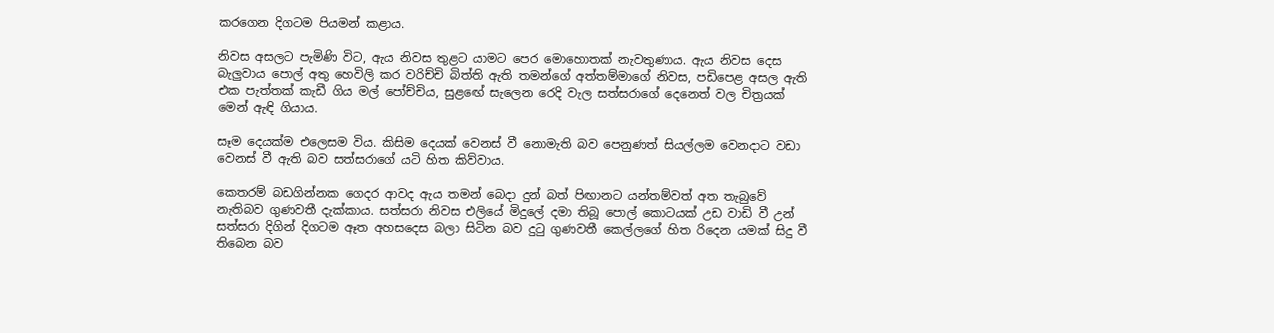කරගෙන දිගටම පියමන් කළාය.

නිවස අසලට පැමිණි විට, ඇය නිවස තුළට යාමට පෙර මොහොතක් නැවතුණාය. ඇය නිවස දෙස බැලුවාය පොල් අතු හෙවිලි කර වරිච්චි බිත්ති ඇති තමන්ගේ අත්තම්මාගේ නිවස, පඩිපෙළ අසල ඇති එක පැත්තක් කැඩී ගිය මල් පෝච්චිය, සුළඟේ සැලෙන රෙදි වැල සත්සරාගේ දෙනෙත් වල චිත්‍රයක් මෙන් ඇඳි ගියාය.

සෑම දෙයක්ම එලෙසම විය. කිසිම දෙයක් වෙනස් වී නොමැති බව පෙනුණත් සියල්ලම වෙනදාට වඩා වෙනස් වී ඇති බව සත්සරාගේ යටි හිත කිව්වාය.

කෙතරම් බඩගින්නක ගෙදර ආවද ඇය තමන් බෙදා දුන් බත් පිඟානට යන්තම්වත් අත තැබුවේ නැතිබව ගුණවතී දැක්කාය. සත්සරා නිවස එලියේ මිදුලේ දමා තිබූ පොල් කොටයක් උඩ වාඩි වී උන් සත්සරා දිගින් දිගටම ඈත අහසදෙස බලා සිටින බව දුටු ගුණවතී කෙල්ලගේ හිත රිදෙන යමක් සිදු වී තිබෙන බව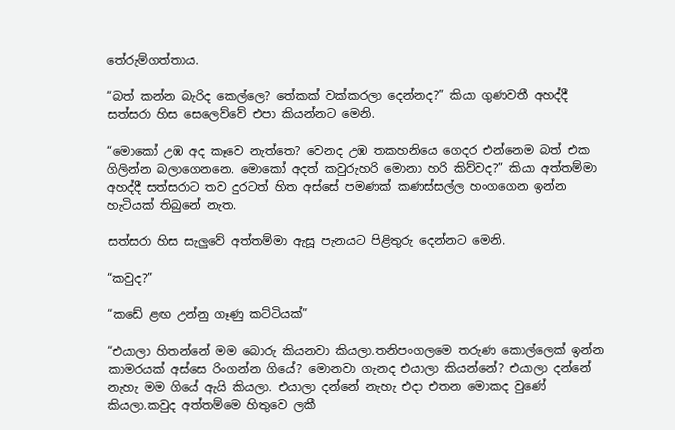තේරුම්ගත්තාය.

“බත් කන්න බැරිද කෙල්ලෙ? තේකක් වක්කරලා දෙන්නද?” කියා ගුණවතී අහද්දී සත්සරා හිස සෙලෙව්වේ එපා කියන්නට මෙනි.

“මොකෝ උඹ අද කෑවෙ නැත්තෙ? වෙනද උඹ තකහනියෙ ගෙදර එන්නෙම බත් එක ගිලින්න බලාගෙනනෙ. මොකෝ අදත් කවුරුහරි මොනා හරි කිව්වද?” කියා අත්තම්මා අහද්දී සත්සරාට තව දුරටත් හිත අස්සේ පමණක් කණස්සල්ල හංගගෙන ඉන්න හැටියක් තිබුනේ නැත.

සත්සරා හිස සැලුවේ අත්තම්මා ඇසූ පැනයට පිළිතුරු දෙන්නට මෙනි.

“කවුද?”

“කඩේ ළඟ උන්නු ගෑණු කට්ටියක්”

“එයාලා හිතන්නේ මම බොරු කියනවා කියලා.තනිපංගලමෙ තරුණ කොල්ලෙක් ඉන්න කාමරයක් අස්සෙ රිංගන්න ගියේ? මොනවා ගැනද එයාලා කියන්නේ? එයාලා දන්නේ නැහැ මම ගියේ ඇයි කියලා. එයාලා දන්නේ නැහැ එදා එතන මොකද වුණේ කියලා.කවුද අත්තම්මෙ හිතුවෙ ලකී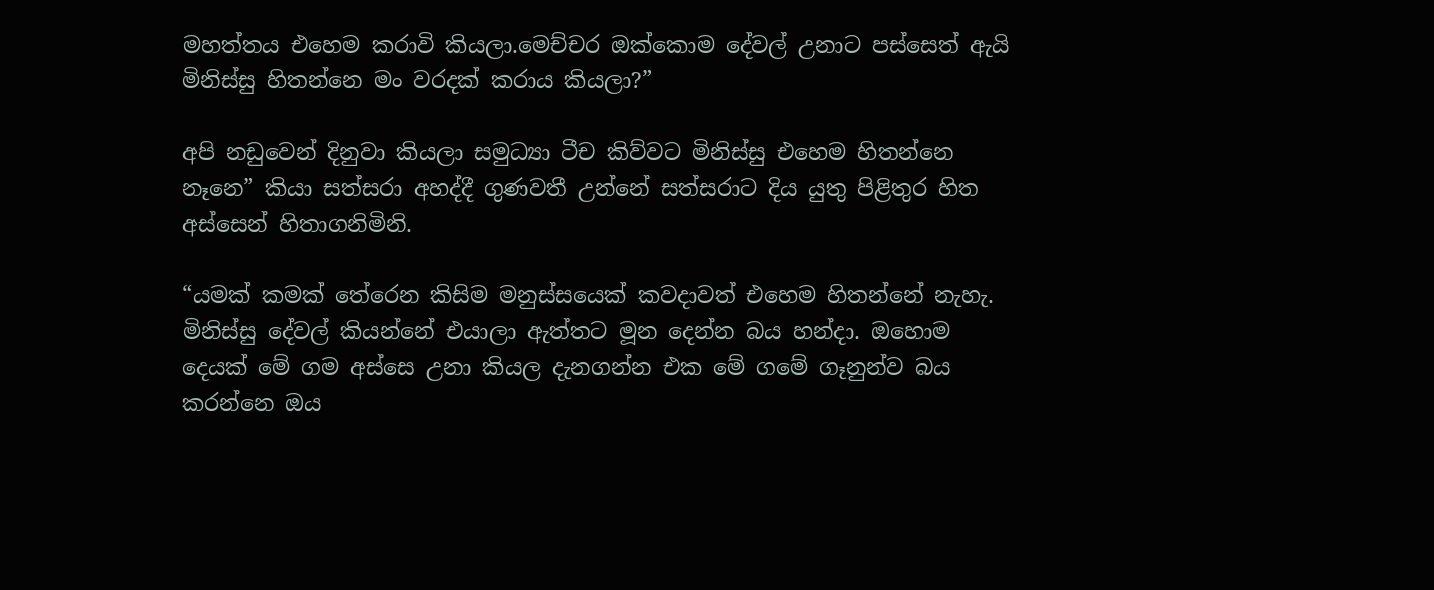මහත්තය එහෙම කරාවි කියලා.මෙච්චර ඔක්කොම දේවල් උනාට පස්සෙත් ඇයි මිනිස්සු හිතන්නෙ මං වරදක් කරාය කියලා?”

අපි නඩුවෙන් දිනුවා කියලා සමුධ්‍යා ටීච කිව්වට මිනිස්සු එහෙම හිතන්නෙ නෑනෙ” කියා සත්සරා අහද්දී ගුණවතී උන්නේ සත්සරාට දිය යුතු පිළිතුර හිත අස්සෙන් හිතාගනිමිනි.

“යමක් කමක් තේරෙන කිසිම මනුස්සයෙක් කවදාවත් එහෙම හිතන්නේ නැහැ. මිනිස්සු දේවල් කියන්නේ එයාලා ඇත්තට මූන දෙන්න බය හන්දා. ඔහොම දෙයක් මේ ගම අස්සෙ උනා කියල දැනගන්න එක මේ ගමේ ගෑනුන්ව බය කරන්නෙ ඔය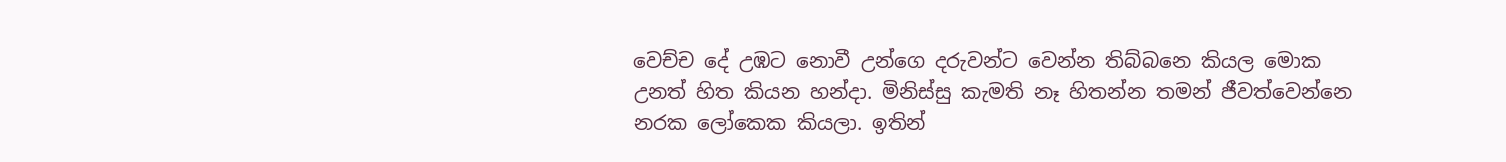වෙච්ච දේ උඹට නොවී උන්ගෙ දරුවන්ට වෙන්න තිබ්බනෙ කියල මොක උනත් හිත කියන හන්දා. මිනිස්සු කැමති නෑ හිතන්න තමන් ජීවත්වෙන්නෙ නරක ලෝකෙක කියලා. ඉතින්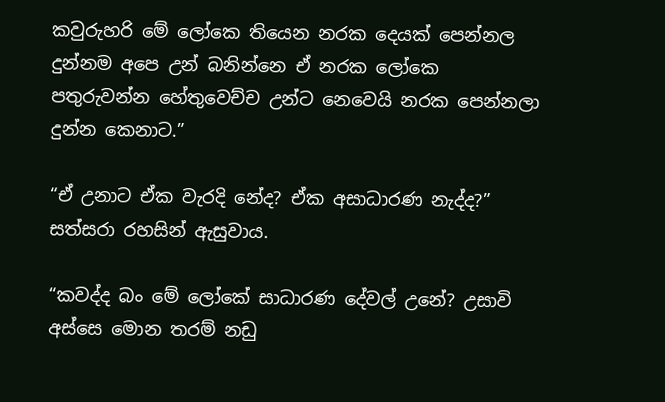කවුරුහරි මේ ලෝකෙ තියෙන නරක දෙයක් පෙන්නල දුන්නම අපෙ උන් බනින්නෙ ඒ නරක ලෝකෙ පතුරුවන්න හේතුවෙච්ච උන්ට නෙවෙයි නරක පෙන්නලා දුන්න කෙනාට.”

“ඒ උනාට ඒක වැරදි නේද? ඒක අසාධාරණ නැද්ද?” සත්සරා රහසින් ඇසුවාය.

“කවද්ද බං මේ ලෝකේ සාධාරණ දේවල් උනේ? උසාවි අස්සෙ මොන තරම් නඩු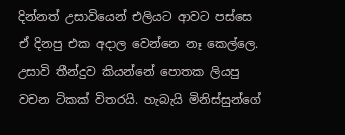දින්නත් උසාවියෙන් එලියට ආවට පස්සෙ ඒ දිනපු එක අදාල වෙන්නෙ නෑ කෙල්ලෙ. උසාවි තීන්දුව කියන්නේ පොතක ලියපු වචන ටිකක් විතරයි. හැබැයි මිනිස්සුන්ගේ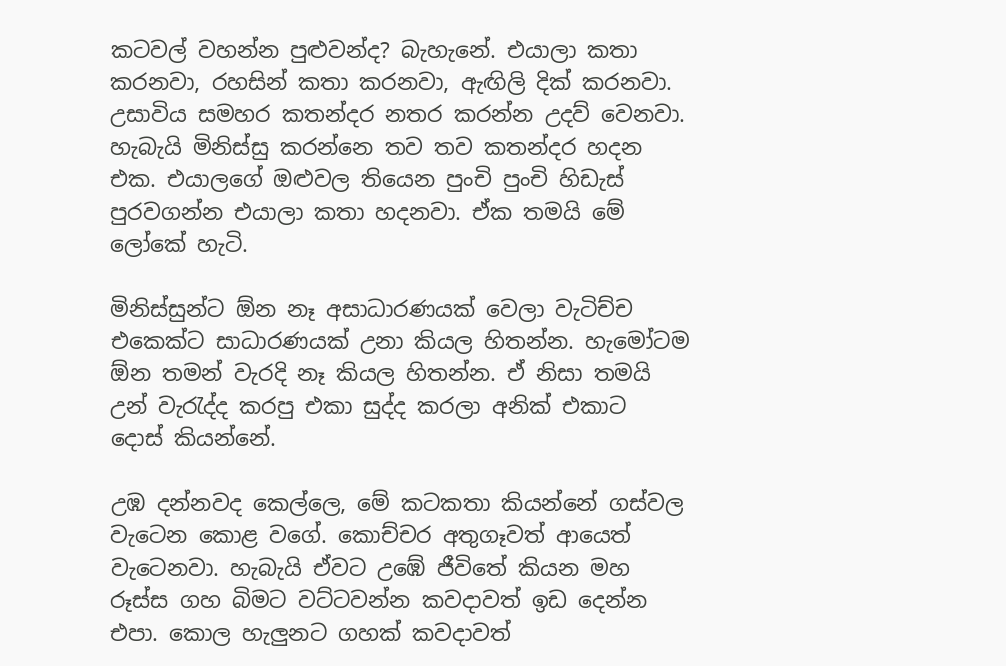කටවල් වහන්න පුළුවන්ද? බැහැනේ. එයාලා කතා කරනවා, රහසින් කතා කරනවා, ඇඟිලි දික් කරනවා. උසාවිය සමහර කතන්දර නතර කරන්න උදව් වෙනවා. හැබැයි මිනිස්සු කරන්නෙ තව තව කතන්දර හදන එක. එයාලගේ ඔළුවල තියෙන පුංචි පුංචි හිඩැස් පුරවගන්න එයාලා කතා හදනවා. ඒක තමයි මේ ලෝකේ හැටි.

මිනිස්සුන්ට ඕන නෑ අසාධාරණයක් වෙලා වැටිච්ච එකෙක්ට සාධාරණයක් උනා කියල හිතන්න. හැමෝටම ඕන තමන් වැරදි නෑ කියල හිතන්න. ඒ නිසා තමයි උන් වැරැද්ද කරපු එකා සුද්ද කරලා අනික් එකාට  දොස් කියන්නේ.

උඹ දන්නවද කෙල්ලෙ, මේ කටකතා කියන්නේ ගස්වල වැටෙන කොළ වගේ. කොච්චර අතුගෑවත් ආයෙත් වැටෙනවා. හැබැයි ඒවට උඹේ ජීවිතේ කියන මහ රූස්ස ගහ බිමට වට්ටවන්න කවදාවත් ඉඩ දෙන්න එපා. කොල හැලුනට ගහක් කවදාවත්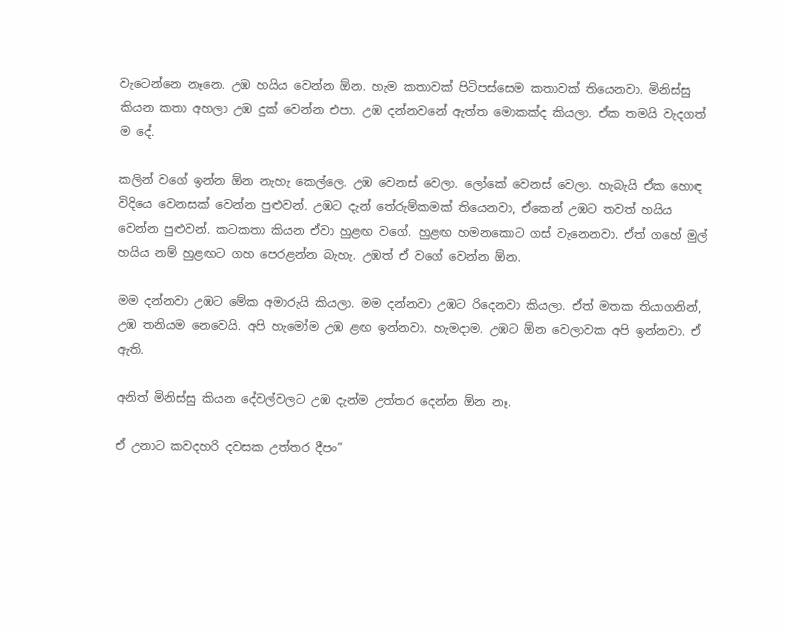වැටෙන්නෙ නෑනෙ. උඹ හයිය වෙන්න ඕන. හැම කතාවක් පිටිපස්සෙම කතාවක් තියෙනවා. මිනිස්සු කියන කතා අහලා උඹ දුක් වෙන්න එපා. උඹ දන්නවනේ ඇත්ත මොකක්ද කියලා. ඒක තමයි වැදගත් ම දේ.

කලින් වගේ ඉන්න ඕන නැහැ කෙල්ලෙ. උඹ වෙනස් වෙලා. ලෝකේ වෙනස් වෙලා. හැබැයි ඒක හොඳ විදියෙ වෙනසක් වෙන්න පුළුවන්. උඹට දැන් තේරුම්කමක් තියෙනවා, ඒකෙන් උඹට තවත් හයිය වෙන්න පුළුවන්. කටකතා කියන ඒවා හුළඟ වගේ. හුළඟ හමනකොට ගස් වැනෙනවා. ඒත් ගහේ මුල් හයිය නම් හුළඟට ගහ පෙරළන්න බැහැ. උඹත් ඒ වගේ වෙන්න ඕන.

මම දන්නවා උඹට මේක අමාරුයි කියලා. මම දන්නවා උඹට රිදෙනවා කියලා. ඒත් මතක තියාගනින්, උඹ තනියම නෙවෙයි. අපි හැමෝම උඹ ළඟ ඉන්නවා. හැමදාම. උඹට ඕන වෙලාවක අපි ඉන්නවා. ඒ ඇති.

අනිත් මිනිස්සු කියන දේවල්වලට උඹ දැන්ම උත්තර දෙන්න ඕන නෑ.

ඒ උනාට කවදහරි දවසක උත්තර දීපං”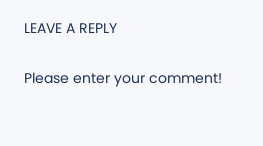LEAVE A REPLY

Please enter your comment!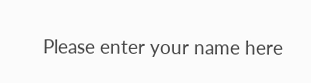Please enter your name here